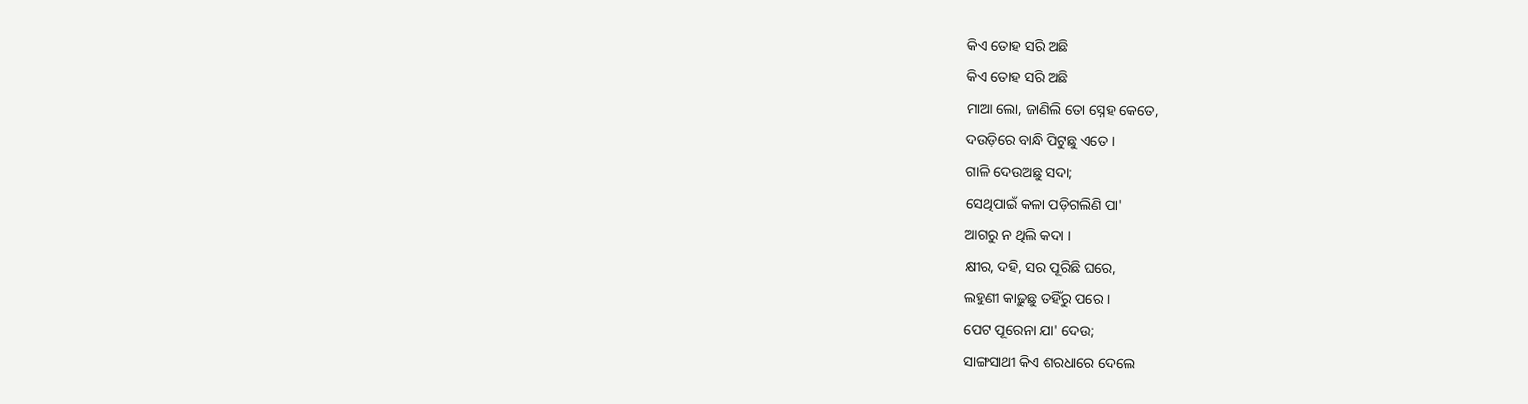କିଏ ତୋହ ସରି ଅଛି
କିଏ ତୋହ ସରି ଅଛି
ମାଆ ଲୋ, ଜାଣିଲି ତୋ ସ୍ନେହ କେତେ,
ଦଉଡ଼ିରେ ବାନ୍ଧି ପିଟୁଛୁ ଏତେ ।
ଗାଳି ଦେଉଅଛୁ ସଦା;
ସେଥିପାଇଁ କଳା ପଡ଼ିଗଲିଣି ପା'
ଆଗରୁ ନ ଥିଲି କଦା ।
କ୍ଷୀର, ଦହି, ସର ପୂରିଛି ଘରେ,
ଲହୁଣୀ କାଢ଼ୁଛୁ ତହିଁରୁ ପରେ ।
ପେଟ ପୂରେନା ଯା' ଦେଉ;
ସାଙ୍ଗସାଥୀ କିଏ ଶରଧାରେ ଦେଲେ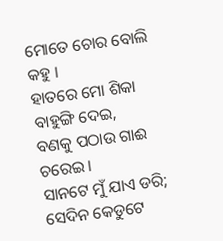ମୋତେ ଚୋର ବୋଲି କହୁ ।
ହାତରେ ମୋ ଶିକା ବାହୁଙ୍ଗି ଦେଇ,
ବଣକୁ ପଠାଉ ଗାଈ ଚରେଇ ।
ସାନଟେ ମୁଁ ଯାଏ ଡରି;
ସେଦିନ କେଡୁଟେ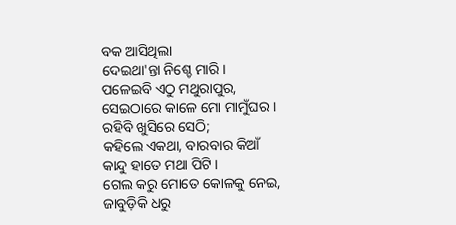ବକ ଆସିଥିଲା
ଦେଇଥା'ନ୍ତା ନିଶ୍ଚେ ମାରି ।
ପଳେଇବି ଏଠୁ ମଥୁରାପୁର,
ସେଇଠାରେ କାଳେ ମୋ ମାମୁଁଘର ।
ରହିବି ଖୁସିରେ ସେଠି;
କହିଲେ ଏକଥା, ବାରବାର କିଆଁ
କାନ୍ଦୁ ହାତେ ମଥା ପିଟି ।
ଗେଲ କରୁ ମୋତେ କୋଳକୁ ନେଇ,
ଜାବୁଡ଼ିକି ଧରୁ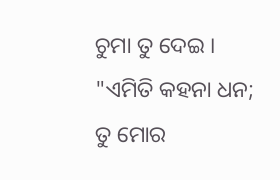ଚୁମା ତୁ ଦେଇ ।
"ଏମିତି କହନା ଧନ;
ତୁ ମୋର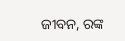ଜୀବନ, ରଙ୍କ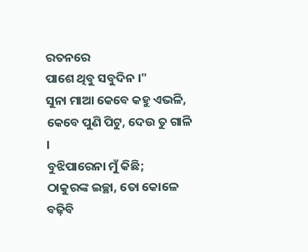ରତନରେ
ପାଶେ ଥିବୁ ସବୁଦିନ ।"
ସୁନା ମାଆ କେବେ କହୁ ଏଭଳି,
କେବେ ପୁଣି ପିଟୁ, ଦେଉ ତୁ ଗାଳି ।
ବୁଝିପାରେନା ମୁଁ କିଛି;
ଠାକୁରଙ୍କ ଇଚ୍ଛା, ତୋ କୋଳେ ବଢ଼ିବି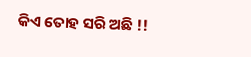କିଏ ତୋହ ସରି ଅଛି !!